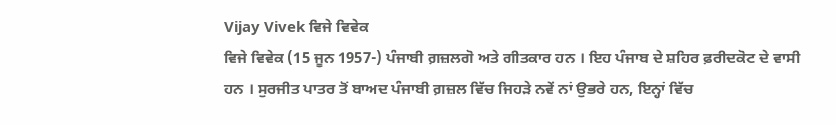Vijay Vivek ਵਿਜੇ ਵਿਵੇਕ
ਵਿਜੇ ਵਿਵੇਕ (15 ਜੂਨ 1957-) ਪੰਜਾਬੀ ਗ਼ਜ਼ਲਗੋ ਅਤੇ ਗੀਤਕਾਰ ਹਨ । ਇਹ ਪੰਜਾਬ ਦੇ ਸ਼ਹਿਰ ਫ਼ਰੀਦਕੋਟ ਦੇ ਵਾਸੀ ਹਨ । ਸੁਰਜੀਤ ਪਾਤਰ ਤੋਂ ਬਾਅਦ ਪੰਜਾਬੀ ਗ਼ਜ਼ਲ ਵਿੱਚ ਜਿਹੜੇ ਨਵੇਂ ਨਾਂ ਉਭਰੇ ਹਨ, ਇਨ੍ਹਾਂ ਵਿੱਚ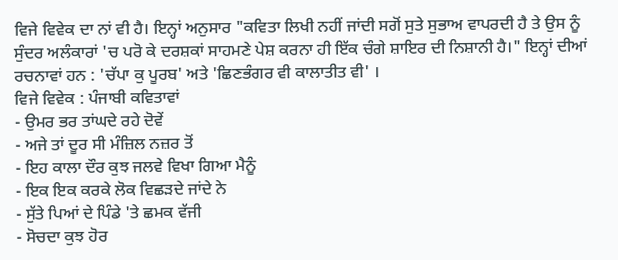ਵਿਜੇ ਵਿਵੇਕ ਦਾ ਨਾਂ ਵੀ ਹੈ। ਇਨ੍ਹਾਂ ਅਨੁਸਾਰ "ਕਵਿਤਾ ਲਿਖੀ ਨਹੀਂ ਜਾਂਦੀ ਸਗੋਂ ਸੁਤੇ ਸੁਭਾਅ ਵਾਪਰਦੀ ਹੈ ਤੇ ਉਸ ਨੂੰ ਸੁੰਦਰ ਅਲੰਕਾਰਾਂ 'ਚ ਪਰੋ ਕੇ ਦਰਸ਼ਕਾਂ ਸਾਹਮਣੇ ਪੇਸ਼ ਕਰਨਾ ਹੀ ਇੱਕ ਚੰਗੇ ਸ਼ਾਇਰ ਦੀ ਨਿਸ਼ਾਨੀ ਹੈ।" ਇਨ੍ਹਾਂ ਦੀਆਂ ਰਚਨਾਵਾਂ ਹਨ : 'ਚੱਪਾ ਕੁ ਪੂਰਬ' ਅਤੇ 'ਛਿਣਭੰਗਰ ਵੀ ਕਾਲਾਤੀਤ ਵੀ' ।
ਵਿਜੇ ਵਿਵੇਕ : ਪੰਜਾਬੀ ਕਵਿਤਾਵਾਂ
- ਉਮਰ ਭਰ ਤਾਂਘਦੇ ਰਹੇ ਦੋਵੇਂ
- ਅਜੇ ਤਾਂ ਦੂਰ ਸੀ ਮੰਜ਼ਿਲ ਨਜ਼ਰ ਤੋਂ
- ਇਹ ਕਾਲਾ ਦੌਰ ਕੁਝ ਜਲਵੇ ਵਿਖਾ ਗਿਆ ਮੈਨੂੰ
- ਇਕ ਇਕ ਕਰਕੇ ਲੋਕ ਵਿਛੜਦੇ ਜਾਂਦੇ ਨੇ
- ਸੁੱਤੇ ਪਿਆਂ ਦੇ ਪਿੰਡੇ 'ਤੇ ਛਮਕ ਵੱਜੀ
- ਸੋਚਦਾ ਕੁਝ ਹੋਰ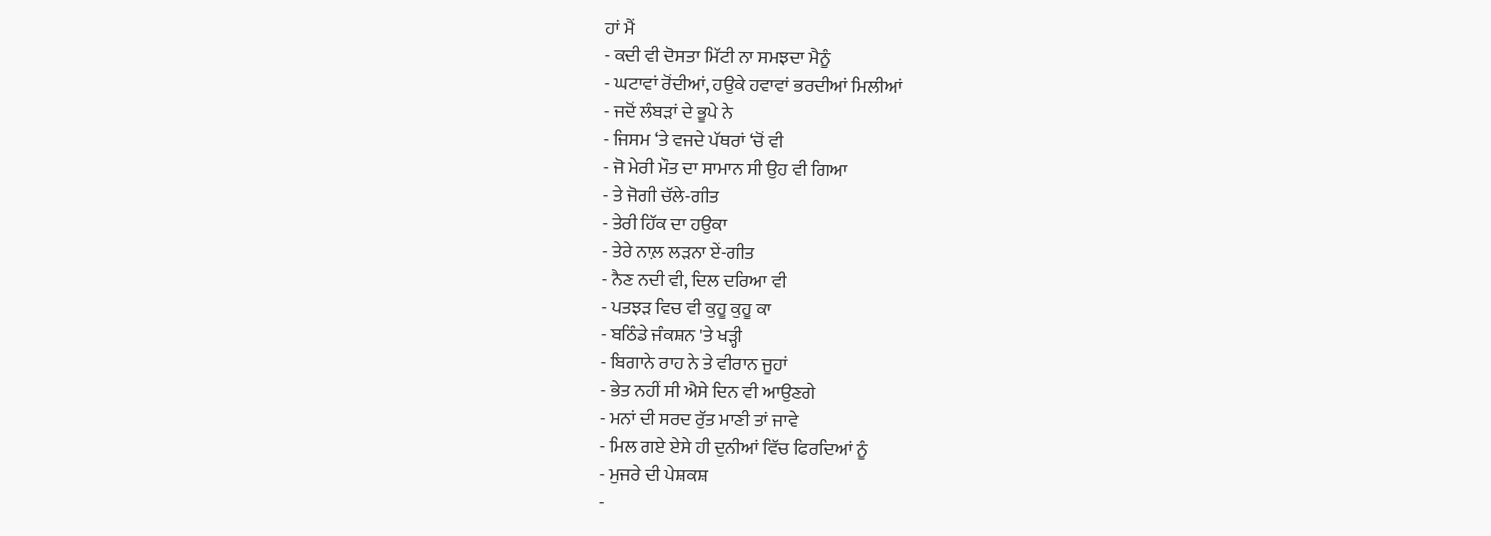ਹਾਂ ਮੈਂ
- ਕਦੀ ਵੀ ਦੋਸਤਾ ਮਿੱਟੀ ਨਾ ਸਮਝਦਾ ਮੈਨੂੰ
- ਘਟਾਵਾਂ ਰੋਂਦੀਆਂ, ਹਉਕੇ ਹਵਾਵਾਂ ਭਰਦੀਆਂ ਮਿਲੀਆਂ
- ਜਦੋਂ ਲੰਬੜਾਂ ਦੇ ਭੂਪੇ ਨੇ
- ਜਿਸਮ ‘ਤੇ ਵਜਦੇ ਪੱਥਰਾਂ ‘ਚੋਂ ਵੀ
- ਜੋ ਮੇਰੀ ਮੌਤ ਦਾ ਸਾਮਾਨ ਸੀ ਉਹ ਵੀ ਗਿਆ
- ਤੇ ਜੋਗੀ ਚੱਲੇ-ਗੀਤ
- ਤੇਰੀ ਹਿੱਕ ਦਾ ਹਉਕਾ
- ਤੇਰੇ ਨਾਲ਼ ਲੜਨਾ ਏਂ-ਗੀਤ
- ਨੈਣ ਨਦੀ ਵੀ, ਦਿਲ ਦਰਿਆ ਵੀ
- ਪਤਝੜ ਵਿਚ ਵੀ ਕੁਹੂ ਕੁਹੂ ਕਾ
- ਬਠਿੰਡੇ ਜੰਕਸ਼ਨ 'ਤੇ ਖੜ੍ਹੀ
- ਬਿਗਾਨੇ ਰਾਹ ਨੇ ਤੇ ਵੀਰਾਨ ਜੂਹਾਂ
- ਭੇਤ ਨਹੀਂ ਸੀ ਐਸੇ ਦਿਨ ਵੀ ਆਉਣਗੇ
- ਮਨਾਂ ਦੀ ਸਰਦ ਰੁੱਤ ਮਾਣੀ ਤਾਂ ਜਾਵੇ
- ਮਿਲ ਗਏ ਏਸੇ ਹੀ ਦੁਨੀਆਂ ਵਿੱਚ ਫਿਰਦਿਆਂ ਨੂੰ
- ਮੁਜਰੇ ਦੀ ਪੇਸ਼ਕਸ਼
-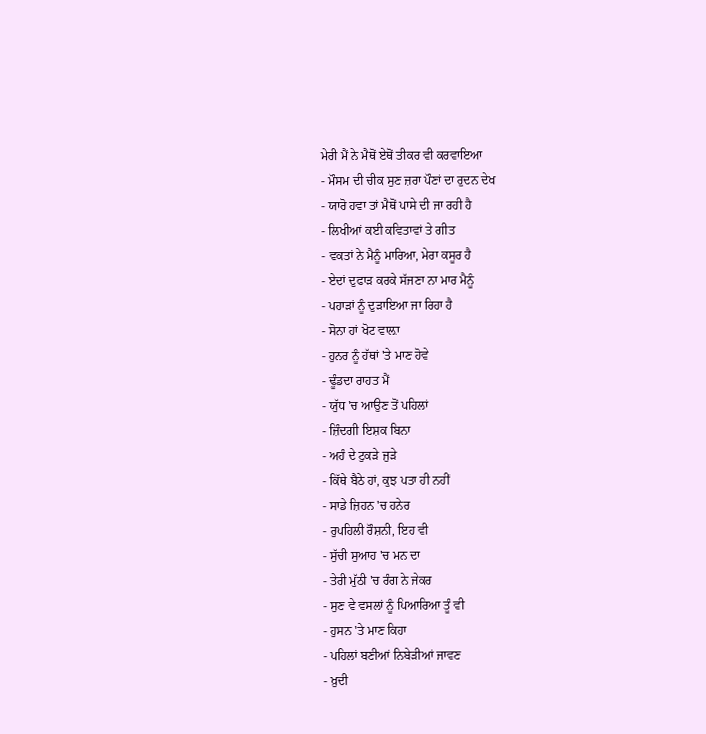ਮੇਰੀ ਮੈਂ ਨੇ ਮੈਥੋਂ ਏਥੋਂ ਤੀਕਰ ਵੀ ਕਰਵਾਇਆ
- ਮੌਸਮ ਦੀ ਚੀਕ ਸੁਣ ਜ਼ਰਾ ਪੌਣਾਂ ਦਾ ਰੁਦਨ ਦੇਖ
- ਯਾਰੋ ਹਵਾ ਤਾਂ ਮੈਥੋਂ ਪਾਸੇ ਦੀ ਜਾ ਰਹੀ ਹੈ
- ਲਿਖੀਆਂ ਕਈ ਕਵਿਤਾਵਾਂ ਤੇ ਗੀਤ
- ਵਕਤਾਂ ਨੇ ਮੈਨੂੰ ਮਾਰਿਆ, ਮੇਰਾ ਕਸੂਰ ਹੈ
- ਏਦਾਂ ਦੁਫਾੜ ਕਰਕੇ ਸੱਜਣਾ ਨਾ ਮਾਰ ਮੈਨੂੰ
- ਪਹਾੜਾਂ ਨੂੰ ਦੁੜਾਇਆ ਜਾ ਰਿਹਾ ਹੈ
- ਸੋਨਾ ਹਾਂ ਖੋਟ ਵਾਲ਼ਾ
- ਹੁਨਰ ਨੂੰ ਹੱਥਾਂ 'ਤੇ ਮਾਣ ਹੋਵੇ
- ਢੂੰਡਦਾ ਰਾਹਤ ਮੈਂ
- ਯੁੱਧ 'ਚ ਆਉਣ ਤੋਂ ਪਹਿਲਾਂ
- ਜ਼ਿੰਦਗੀ ਇਸ਼ਕ ਬਿਨਾ
- ਅਹੰ ਦੇ ਟੁਕੜੇ ਜੁੜੇ
- ਕਿੱਥੇ ਬੈਠੇ ਹਾਂ, ਕੁਝ ਪਤਾ ਹੀ ਨਹੀਂ
- ਸਾਡੇ ਜ਼ਿਹਨ 'ਚ ਹਨੇਰ
- ਰੁਪਹਿਲੀ ਰੌਸ਼ਨੀ, ਇਹ ਵੀ
- ਸੁੱਚੀ ਸੁਆਹ 'ਚ ਮਨ ਦਾ
- ਤੇਰੀ ਮੁੱਠੀ 'ਚ ਰੰਗ ਨੇ ਜੇਕਰ
- ਸੁਣ ਵੇ ਵਸਲਾਂ ਨੂੰ ਪਿਆਰਿਆ ਤੂੰ ਵੀ
- ਹੁਸਨ 'ਤੇ ਮਾਣ ਕਿਹਾ
- ਪਹਿਲਾਂ ਬਣੀਆਂ ਨਿਬੇੜੀਆਂ ਜਾਵਣ
- ਖ਼ੁਦੀ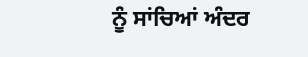ਨੂੰ ਸਾਂਚਿਆਂ ਅੰਦਰ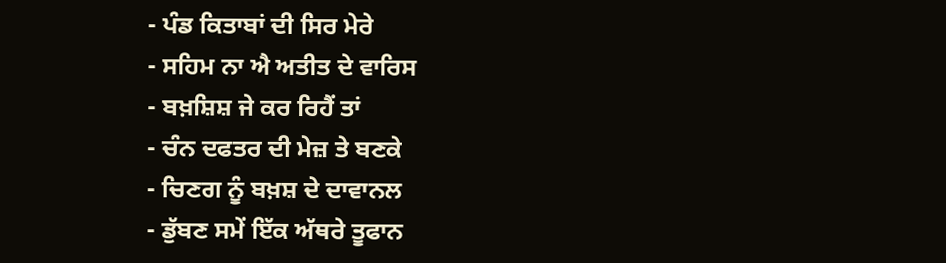- ਪੰਡ ਕਿਤਾਬਾਂ ਦੀ ਸਿਰ ਮੇਰੇ
- ਸਹਿਮ ਨਾ ਐ ਅਤੀਤ ਦੇ ਵਾਰਿਸ
- ਬਖ਼ਸ਼ਿਸ਼ ਜੇ ਕਰ ਰਿਹੈਂ ਤਾਂ
- ਚੰਨ ਦਫਤਰ ਦੀ ਮੇਜ਼ ਤੇ ਬਣਕੇ
- ਚਿਣਗ ਨੂੰ ਬਖ਼ਸ਼ ਦੇ ਦਾਵਾਨਲ
- ਡੁੱਬਣ ਸਮੇਂ ਇੱਕ ਅੱਥਰੇ ਤੂਫਾਨ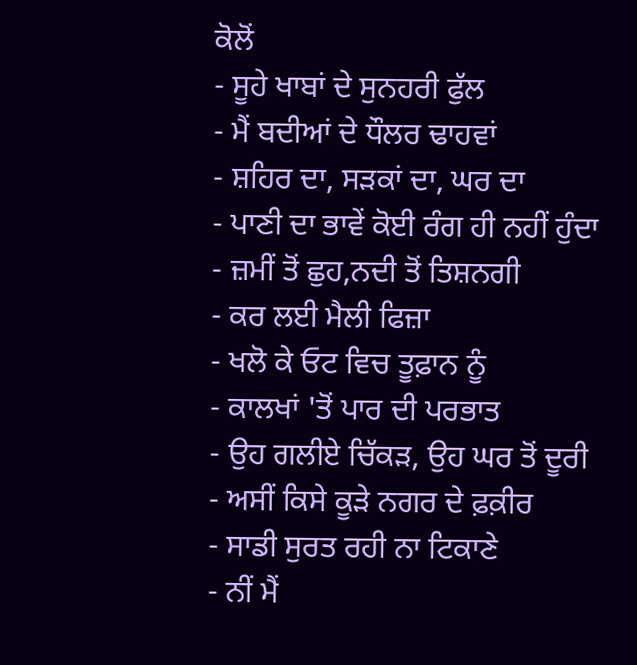ਕੋਲੋਂ
- ਸੂਹੇ ਖਾਬਾਂ ਦੇ ਸੁਨਹਰੀ ਫੁੱਲ
- ਮੈਂ ਬਦੀਆਂ ਦੇ ਧੌਲਰ ਢਾਹਵਾਂ
- ਸ਼ਹਿਰ ਦਾ, ਸੜਕਾਂ ਦਾ, ਘਰ ਦਾ
- ਪਾਣੀ ਦਾ ਭਾਵੇਂ ਕੋਈ ਰੰਗ ਹੀ ਨਹੀਂ ਹੁੰਦਾ
- ਜ਼ਮੀਂ ਤੋਂ ਛੁਹ,ਨਦੀ ਤੋਂ ਤਿਸ਼ਨਗੀ
- ਕਰ ਲਈ ਮੈਲੀ ਫਿਜ਼ਾ
- ਖਲੋ ਕੇ ਓਟ ਵਿਚ ਤੂਫ਼ਾਨ ਨੂੰ
- ਕਾਲਖਾਂ 'ਤੋਂ ਪਾਰ ਦੀ ਪਰਭਾਤ
- ਉਹ ਗਲੀਏ ਚਿੱਕੜ, ਉਹ ਘਰ ਤੋਂ ਦੂਰੀ
- ਅਸੀਂ ਕਿਸੇ ਕੂੜੇ ਨਗਰ ਦੇ ਫ਼ਕ਼ੀਰ
- ਸਾਡੀ ਸੁਰਤ ਰਹੀ ਨਾ ਟਿਕਾਣੇ
- ਨੀਂ ਮੈਂ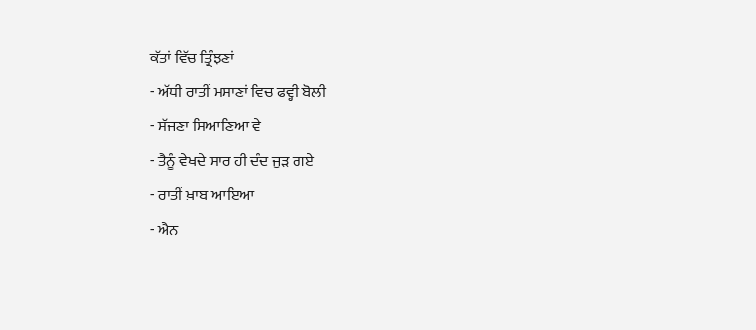ਕੱਤਾਂ ਵਿੱਚ ਤ੍ਰਿੰਝਣਾਂ
- ਅੱਧੀ ਰਾਤੀਂ ਮਸਾਣਾਂ ਵਿਚ ਫਵ੍ਹੀ ਬੋਲੀ
- ਸੱਜਣਾ ਸਿਆਣਿਆ ਵੇ
- ਤੈਨੂੰ ਵੇਖਦੇ ਸਾਰ ਹੀ ਦੰਦ ਜੁੜ ਗਏ
- ਰਾਤੀਂ ਖ਼ਾਬ ਆਇਆ
- ਐਨ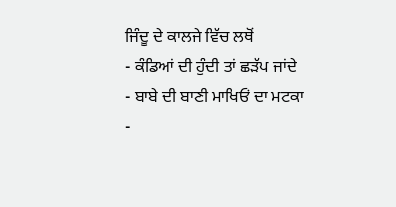ਜਿੰਦੂ ਦੇ ਕਾਲਜੇ ਵਿੱਚ ਲਥੋਂ
- ਕੰਡਿਆਂ ਦੀ ਹੁੰਦੀ ਤਾਂ ਛੜੱਪ ਜਾਂਦੇ
- ਬਾਬੇ ਦੀ ਬਾਣੀ ਮਾਖਿਓਂ ਦਾ ਮਟਕਾ
-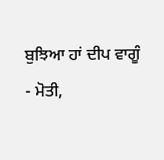ਬੁਝਿਆ ਹਾਂ ਦੀਪ ਵਾਗੂੰ
- ਮੋਤੀ,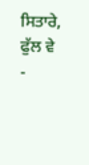ਸਿਤਾਰੇ, ਫੁੱਲ ਵੇ
-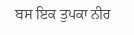ਬਸ ਇਕ ਤੁਪਕਾ ਨੀਰ